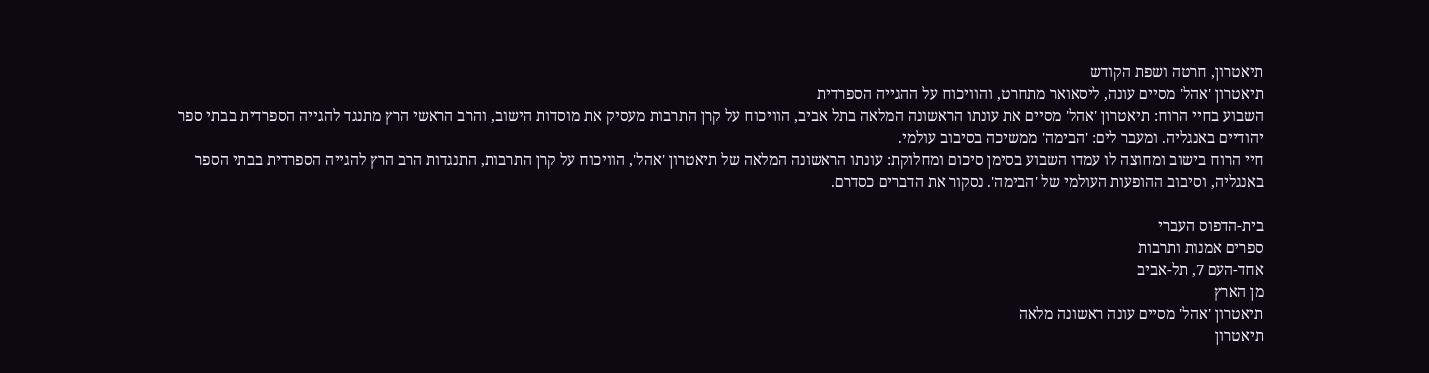תיאטרון, חרטה ושפת הקודש
תיאטרון 'אהל' מסיים עונה, ליסאואר מתחרט, והוויכוח על ההגייה הספרדית
השבוע בחיי הרוח: תיאטרון 'אהל' מסיים את עונתו הראשונה המלאה בתל אביב, הוויכוח על קרן התרבות מעסיק את מוסדות הישוב, והרב הראשי הרץ מתנגד להגייה הספרדית בבתי ספר יהודיים באנגליה. ומעבר לים: 'הבימה' ממשיכה בסיבוב עולמי.
חיי הרוח בישוב ומחוצה לו עמדו השבוע בסימן סיכום ומחלוקת: עונתו הראשונה המלאה של תיאטרון 'אהל', הוויכוח על קרן התרבות, התנגדות הרב הרץ להגייה הספרדית בבתי הספר באנגליה, וסיבוב ההופעות העולמי של 'הבימה'. נסקור את הדברים כסדרם.

בית-הדפוס העברי
ספרים אמנות ותרבות
אחד-העם 7, תל-אביב
מן הארץ
תיאטרון 'אהל' מסיים עונה ראשונה מלאה
תיאטרון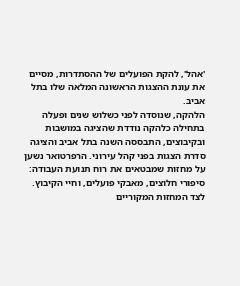'אהל', להקת הפועלים של ההסתדרות, מסיים את עונת ההצגות הראשונה המלאה שלו בתל אביב.
הלהקה, שנוסדה לפני כשלוש שנים ופעלה בתחילה כלהקה נודדת שהציגה במושבות ובקיבוצים, התבססה השנה בתל אביב והציגה סדרת הצגות בפני קהל עירוני. הרפרטואר נשען על מחזות שמבטאים את רוח תנועת העבודה: סיפורי חלוצים, מאבקי פועלים, וחיי הקיבוץ. לצד המחזות המקוריים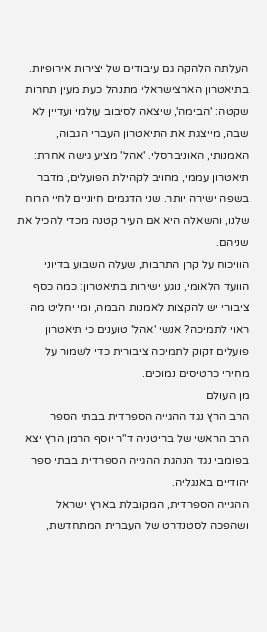העלתה הלהקה גם עיבודים של יצירות אירופיות.
בתיאטרון הארצישראלי מתנהל כעת מעין תחרות שקטה: 'הבימה', שיצאה לסיבוב עולמי ועדיין לא שבה, מייצגת את התיאטרון העברי הגבוה, האמנותי, האוניברסלי. 'אהל' מציע גישה אחרת: תיאטרון עממי, מחויב לקהילת הפועלים, מדבר בשפה ישירה יותר. שני הדגמים חיוניים לחיי הרוח שלנו, והשאלה היא אם העיר קטנה מכדי להכיל את שניהם.
הוויכוח על קרן התרבות, שעלה השבוע בדיוני הוועד הלאומי, נוגע ישירות בתיאטרון: כמה כסף ציבורי יש להקצות לאמנות הבמה, ומי יחליט מה ראוי לתמיכה? אנשי 'אהל' טוענים כי תיאטרון פועלים זקוק לתמיכה ציבורית כדי לשמור על מחירי כרטיסים נמוכים.
מן העולם
הרב הרץ נגד ההגייה הספרדית בבתי הספר
הרב הראשי של בריטניה ד"ר יוסף הרמן הרץ יצא בפומבי נגד הנהגת ההגייה הספרדית בבתי ספר יהודיים באנגליה.
ההגייה הספרדית, המקובלת בארץ ישראל ושהפכה לסטנדרט של העברית המתחדשת,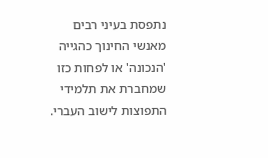נתפסת בעיני רבים מאנשי החינוך כהגייה 'הנכונה' או לפחות כזו שמחברת את תלמידי התפוצות לישוב העברי.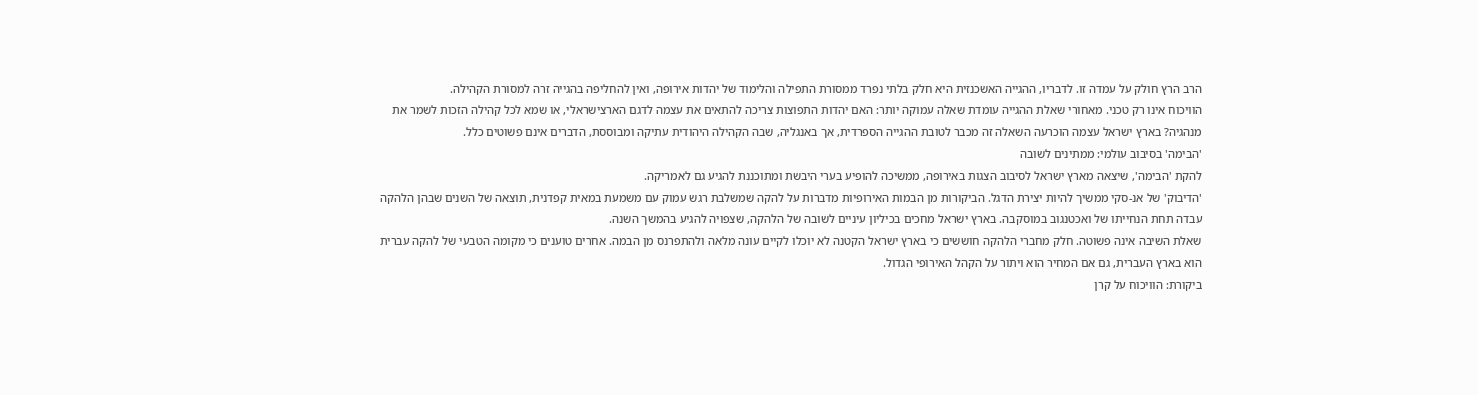הרב הרץ חולק על עמדה זו. לדבריו, ההגייה האשכנזית היא חלק בלתי נפרד ממסורת התפילה והלימוד של יהדות אירופה, ואין להחליפה בהגייה זרה למסורת הקהילה.
הוויכוח אינו רק טכני. מאחורי שאלת ההגייה עומדת שאלה עמוקה יותר: האם יהדות התפוצות צריכה להתאים את עצמה לדגם הארצישראלי, או שמא לכל קהילה הזכות לשמר את מנהגיה? בארץ ישראל עצמה הוכרעה השאלה זה מכבר לטובת ההגייה הספרדית, אך באנגליה, שבה הקהילה היהודית עתיקה ומבוססת, הדברים אינם פשוטים כלל.
'הבימה' בסיבוב עולמי: ממתינים לשובה
להקת 'הבימה', שיצאה מארץ ישראל לסיבוב הצגות באירופה, ממשיכה להופיע בערי היבשת ומתוכננת להגיע גם לאמריקה.
'הדיבוק' של אנ-סקי ממשיך להיות יצירת הדגל. הביקורות מן הבמות האירופיות מדברות על להקה שמשלבת רגש עמוק עם משמעת במאית קפדנית, תוצאה של השנים שבהן הלהקה עבדה תחת הנחייתו של ואכטנגוב במוסקבה. בארץ ישראל מחכים בכיליון עיניים לשובה של הלהקה, שצפויה להגיע בהמשך השנה.
שאלת השיבה אינה פשוטה. חלק מחברי הלהקה חוששים כי בארץ ישראל הקטנה לא יוכלו לקיים עונה מלאה ולהתפרנס מן הבמה. אחרים טוענים כי מקומה הטבעי של להקה עברית הוא בארץ העברית, גם אם המחיר הוא ויתור על הקהל האירופי הגדול.
ביקורת: הוויכוח על קרן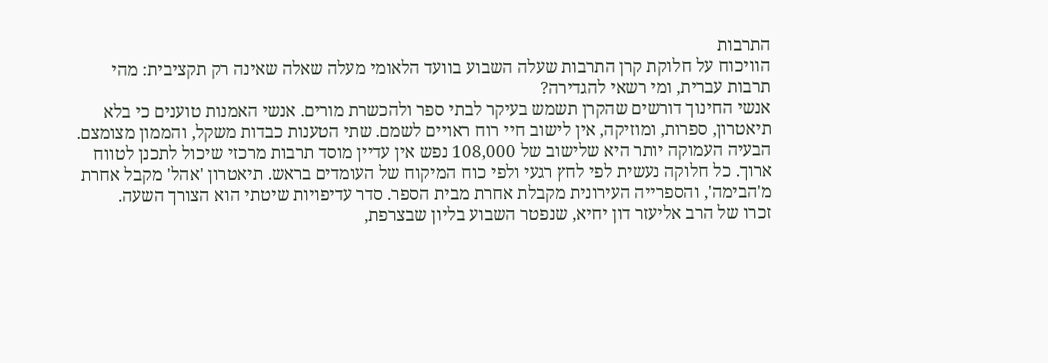התרבות
הוויכוח על חלוקת קרן התרבות שעלה השבוע בוועד הלאומי מעלה שאלה שאינה רק תקציבית: מהי תרבות עברית, ומי רשאי להגדירה?
אנשי החינוך דורשים שהקרן תשמש בעיקר לבתי ספר ולהכשרת מורים. אנשי האמנות טוענים כי בלא תיאטרון, ספרות, ומוזיקה, אין לישוב חיי רוח ראויים לשמם. שתי הטענות כבדות משקל, והממון מצומצם.
הבעיה העמוקה יותר היא שלישוב של 108,000 נפש אין עדיין מוסד תרבות מרכזי שיכול לתכנן לטווח ארוך. כל חלוקה נעשית לפי לחץ רגעי ולפי כוח המיקוח של העומדים בראש. תיאטרון 'אהל' מקבל אחרת מ'הבימה', והספרייה העירונית מקבלת אחרת מבית הספר. סדר עדיפויות שיטתי הוא הצורך השעה.
זכרו של הרב אליעזר דון יחיא, שנפטר השבוע בליון שבצרפת,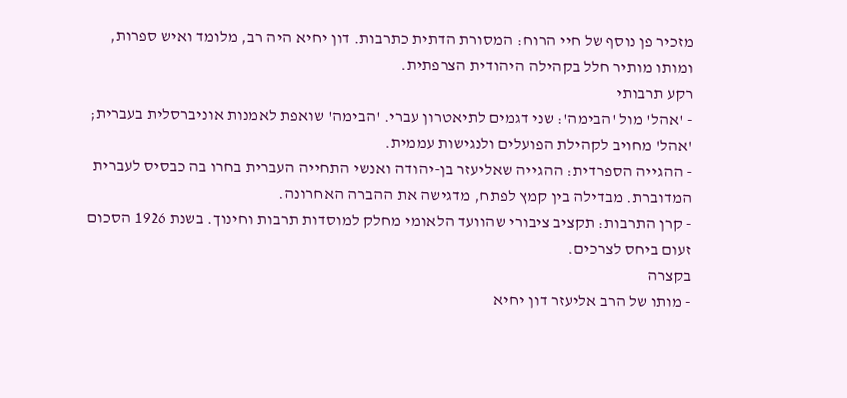מזכיר פן נוסף של חיי הרוח: המסורת הדתית כתרבות. דון יחיא היה רב, מלומד ואיש ספרות, ומותו מותיר חלל בקהילה היהודית הצרפתית.
רקע תרבותי
- 'אהל' מול 'הבימה': שני דגמים לתיאטרון עברי. 'הבימה' שואפת לאמנות אוניברסלית בעברית; 'אהל' מחויב לקהילת הפועלים ולנגישות עממית.
- ההגייה הספרדית: ההגייה שאליעזר בן-יהודה ואנשי התחייה העברית בחרו בה כבסיס לעברית המדוברת. מבדילה בין קמץ לפתח, מדגישה את ההברה האחרונה.
- קרן התרבות: תקציב ציבורי שהוועד הלאומי מחלק למוסדות תרבות וחינוך. בשנת 1926 הסכום זעום ביחס לצרכים.
בקצרה
- מותו של הרב אליעזר דון יחיא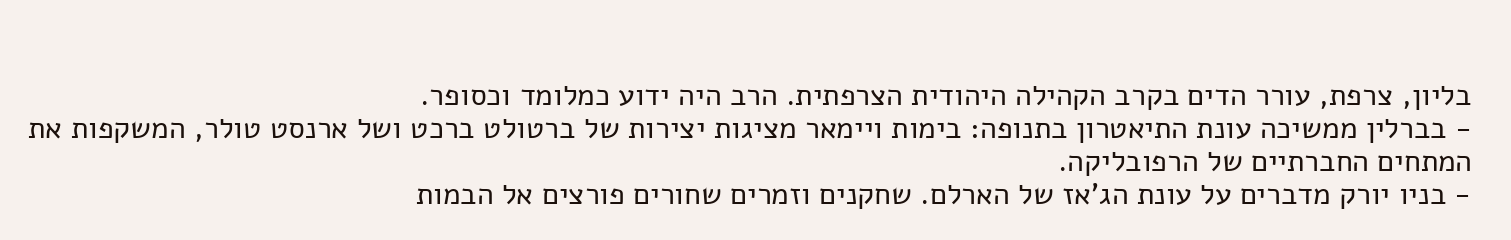בליון, צרפת, עורר הדים בקרב הקהילה היהודית הצרפתית. הרב היה ידוע כמלומד וכסופר.
- בברלין ממשיכה עונת התיאטרון בתנופה: בימות ויימאר מציגות יצירות של ברטולט ברכט ושל ארנסט טולר, המשקפות את המתחים החברתיים של הרפובליקה.
- בניו יורק מדברים על עונת הג'אז של הארלם. שחקנים וזמרים שחורים פורצים אל הבמות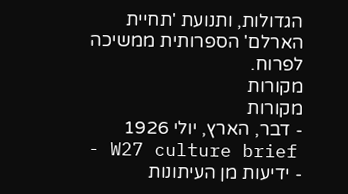הגדולות, ותנועת 'תחיית הארלם' הספרותית ממשיכה לפרוח.
מקורות
מקורות
- דבר, הארץ, יולי 1926
- W27 culture brief
- ידיעות מן העיתונות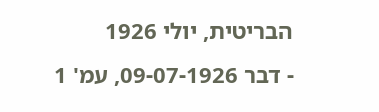הבריטית, יולי 1926
- דבר 09-07-1926, עמ' 1